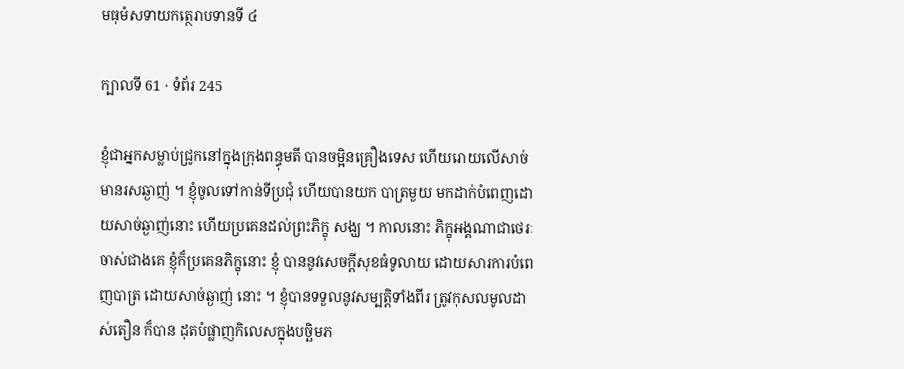មធុមំសទាយកត្ថេរាបទានទី ៤

ក្បាលទី 61 · ទំព័រ 245

ខ្ញុំជាអ្នកសម្លាប់ជ្រូកនៅក្នុងក្រុងពន្ធុមតី បានចម្អិនគ្រឿងទេស ហើយរោយលើសាច់មានរសឆ្ងាញ់ ។ ខ្ញុំចូលទៅកាន់ទីប្រជុំ ហើយបានយក បាត្រមួយ មកដាក់បំពេញដោយសាច់ឆ្ងាញ់នោះ ហើយប្រគេនដល់ព្រះភិក្ខុ សង្ឃ ។ កាលនោះ ភិក្ខុអង្គណាជាថេរៈចាស់ជាងគេ ខ្ញុំក៏ប្រគេនភិក្ខុនោះ ខ្ញុំ បាននូវសេចក្តីសុខធំទូលាយ ដោយសារការបំពេញបាត្រ ដោយសាច់ឆ្ងាញ់ នោះ ។ ខ្ញុំបានទទួលនូវសម្បត្តិទាំងពីរ ត្រូវកុសលមូលដាស់តឿន ក៏បាន ដុតបំផ្លាញកិលេសក្នុងបច្ឆិមភ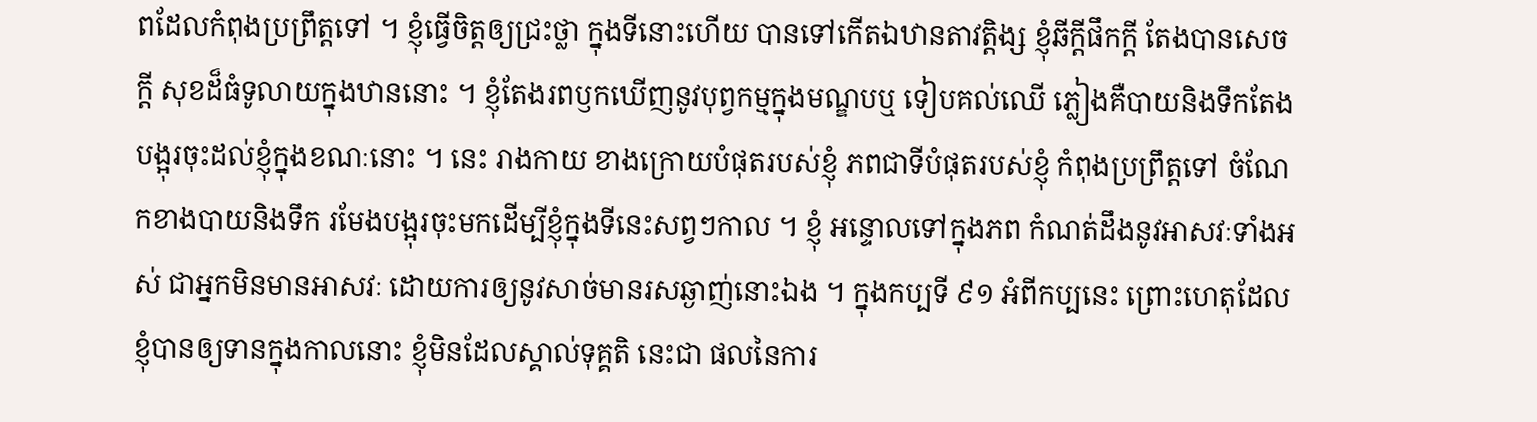ពដែលកំពុងប្រព្រឹត្តទៅ ។ ខ្ញុំធ្វើចិត្តឲ្យជ្រះថ្លា ក្នុងទីនោះហើយ បានទៅកើតឯឋានតាវត្តិង្ស ខ្ញុំឆីក្តីផឹកក្តី តែងបានសេចក្តី សុខដ៏ធំទូលាយក្នុងឋាននោះ ។ ខ្ញុំតែងរពឫកឃើញនូវបុព្វកម្មក្នុងមណ្ឌបឬ ទៀបគល់ឈើ ភ្លៀងគឺបាយនិងទឹកតែងបង្អុរចុះដល់ខ្ញុំក្នុងខណៈនោះ ។ នេះ រាងកាយ ខាងក្រោយបំផុតរបស់ខ្ញុំ ភពជាទីបំផុតរបស់ខ្ញុំ កំពុងប្រព្រឹត្តទៅ ចំណែកខាងបាយនិងទឹក រមែងបង្អុរចុះមកដើម្បីខ្ញុំក្នុងទីនេះសព្វៗកាល ។ ខ្ញុំ អន្ទោលទៅក្នុងភព កំណត់ដឹងនូវអាសវៈទាំងអស់ ជាអ្នកមិនមានអាសវៈ ដោយការឲ្យនូវសាច់មានរសឆ្ងាញ់នោះឯង ។ ក្នុងកប្បទី ៩១ អំពីកប្បនេះ ព្រោះហេតុដែលខ្ញុំបានឲ្យទានក្នុងកាលនោះ ខ្ញុំមិនដែលស្គាល់ទុគ្គតិ នេះជា ផលនៃការ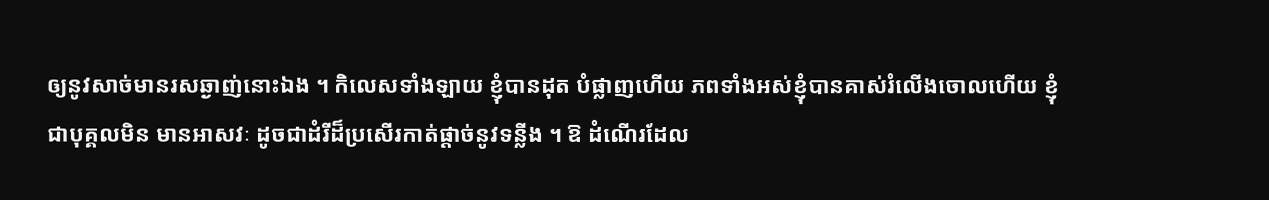ឲ្យនូវសាច់មានរសឆ្ងាញ់នោះឯង ។ កិលេសទាំងឡាយ ខ្ញុំបានដុត បំផ្លាញហើយ ភពទាំងអស់ខ្ញុំបានគាស់រំលើងចោលហើយ ខ្ញុំជាបុគ្គលមិន មានអាសវៈ ដូចជាដំរីដ៏ប្រសើរកាត់ផ្តាច់នូវទន្លីង ។ ឱ ដំណើរដែល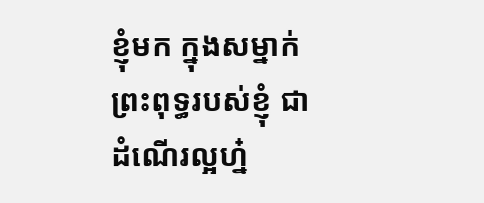ខ្ញុំមក ក្នុងសម្នាក់ព្រះពុទ្ធរបស់ខ្ញុំ ជាដំណើរល្អហ្ន៎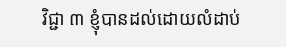វិជ្ជា ៣ ខ្ញុំបានដល់ដោយលំដាប់